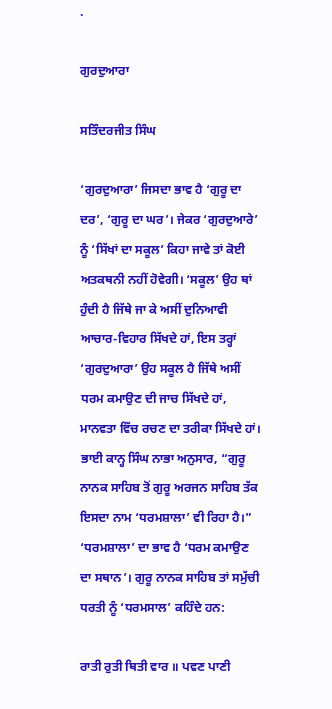.

ਗੁਰਦੁਆਰਾ

ਸਤਿੰਦਰਜੀਤ ਸਿੰਘ

‘ਗੁਰਦੁਆਰਾ’ ਜਿਸਦਾ ਭਾਵ ਹੈ ‘ਗੁਰੂ ਦਾ ਦਰ’, ‘ਗੁਰੂ ਦਾ ਘਰ’। ਜੇਕਰ ‘ਗੁਰਦੁਆਰੇ’ ਨੂੰ ‘ਸਿੱਖਾਂ ਦਾ ਸਕੂਲ’ ਕਿਹਾ ਜਾਵੇ ਤਾਂ ਕੋਈ ਅਤਕਥਨੀ ਨਹੀਂ ਹੋਵੇਗੀ। ‘ਸਕੂਲ’ ਉਹ ਥਾਂ ਹੁੰਦੀ ਹੈ ਜਿੱਥੇ ਜਾ ਕੇ ਅਸੀਂ ਦੁਨਿਆਵੀ ਆਚਾਰ-ਵਿਹਾਰ ਸਿੱਖਦੇ ਹਾਂ, ਇਸ ਤਰ੍ਹਾਂ ‘ਗੁਰਦੁਆਰਾ’ ਉਹ ਸਕੂਲ ਹੈ ਜਿੱਥੇ ਅਸੀਂ ਧਰਮ ਕਮਾਉਣ ਦੀ ਜਾਚ ਸਿੱਖਦੇ ਹਾਂ, ਮਾਨਵਤਾ ਵਿੱਚ ਰਚਣ ਦਾ ਤਰੀਕਾ ਸਿੱਖਦੇ ਹਾਂ। ਭਾਈ ਕਾਨ੍ਹ ਸਿੰਘ ਨਾਭਾ ਅਨੁਸਾਰ, “ਗੁਰੂ ਨਾਨਕ ਸਾਹਿਬ ਤੋਂ ਗੁਰੂ ਅਰਜਨ ਸਾਹਿਬ ਤੱਕ ਇਸਦਾ ਨਾਮ ‘ਧਰਮਸ਼ਾਲਾ’ ਵੀ ਰਿਹਾ ਹੈ।” ‘ਧਰਮਸ਼ਾਲਾ’ ਦਾ ਭਾਵ ਹੈ ‘ਧਰਮ ਕਮਾਉਣ ਦਾ ਸਥਾਨ’। ਗੁਰੂ ਨਾਨਕ ਸਾਹਿਬ ਤਾਂ ਸਮੁੱਚੀ ਧਰਤੀ ਨੂੰ ‘ਧਰਮਸਾਲ’ ਕਹਿੰਦੇ ਹਨ:

ਰਾਤੀ ਰੁਤੀ ਥਿਤੀ ਵਾਰ ॥ ਪਵਣ ਪਾਣੀ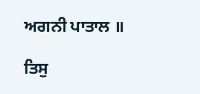ਅਗਨੀ ਪਾਤਾਲ ॥

ਤਿਸੁ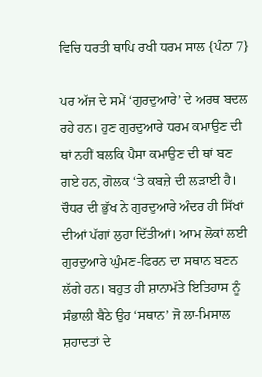ਵਿਚਿ ਧਰਤੀ ਥਾਪਿ ਰਖੀ ਧਰਮ ਸਾਲ {ਪੰਨਾ 7}

ਪਰ ਅੱਜ ਦੇ ਸਮੇਂ ‘ਗੁਰਦੁਆਰੇ’ ਦੇ ਅਰਥ ਬਦਲ ਰਹੇ ਹਨ। ਹੁਣ ਗੁਰਦੁਆਰੇ ਧਰਮ ਕਮਾਉਣ ਦੀ ਥਾਂ ਨਹੀਂ ਬਲਕਿ ਪੈਸਾ ਕਮਾਉਣ ਦੀ ਥਾਂ ਬਣ ਗਏ ਹਨ, ਗੋਲਕ ‘ਤੇ ਕਬਜ਼ੇ ਦੀ ਲੜਾਈ ਹੈ। ਚੌਧਰ ਦੀ ਭੁੱਖ ਨੇ ਗੁਰਦੁਆਰੇ ਅੰਦਰ ਹੀ ਸਿੱਖਾਂ ਦੀਆਂ ਪੱਗਾਂ ਲੁਹਾ ਦਿੱਤੀਆਂ। ਆਮ ਲੋਕਾਂ ਲਈ ਗੁਰਦੁਆਰੇ ਘੁੰਮਣ-ਫਿਰਨ ਦਾ ਸਥਾਨ ਬਣਨ ਲੱਗੇ ਹਨ। ਬਹੁਤ ਹੀ ਸ਼ਾਨਾਮੱਤੇ ਇਤਿਹਾਸ ਨੂੰ ਸੰਭਾਲੀ ਬੈਠੇ ਉਹ ‘ਸਥਾਨ’ ਜੋ ਲਾ-ਮਿਸਾਲ ਸ਼ਹਾਦਤਾਂ ਦੇ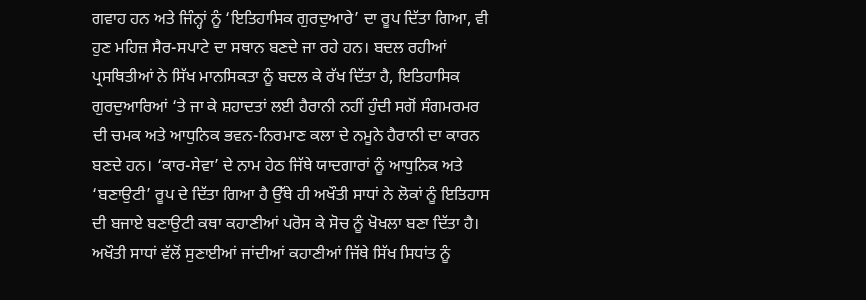ਗਵਾਹ ਹਨ ਅਤੇ ਜਿੰਨ੍ਹਾਂ ਨੂੰ ‘ਇਤਿਹਾਸਿਕ ਗੁਰਦੁਆਰੇ’ ਦਾ ਰੂਪ ਦਿੱਤਾ ਗਿਆ, ਵੀ ਹੁਣ ਮਹਿਜ਼ ਸੈਰ-ਸਪਾਟੇ ਦਾ ਸਥਾਨ ਬਣਦੇ ਜਾ ਰਹੇ ਹਨ। ਬਦਲ ਰਹੀਆਂ ਪ੍ਰਸਥਿਤੀਆਂ ਨੇ ਸਿੱਖ ਮਾਨਸਿਕਤਾ ਨੂੰ ਬਦਲ ਕੇ ਰੱਖ ਦਿੱਤਾ ਹੈ, ਇਤਿਹਾਸਿਕ ਗੁਰਦੁਆਰਿਆਂ ‘ਤੇ ਜਾ ਕੇ ਸ਼ਹਾਦਤਾਂ ਲਈ ਹੈਰਾਨੀ ਨਹੀਂ ਹੁੰਦੀ ਸਗੋਂ ਸੰਗਮਰਮਰ ਦੀ ਚਮਕ ਅਤੇ ਆਧੁਨਿਕ ਭਵਨ-ਨਿਰਮਾਣ ਕਲਾ ਦੇ ਨਮੂਨੇ ਹੈਰਾਨੀ ਦਾ ਕਾਰਨ ਬਣਦੇ ਹਨ। ‘ਕਾਰ-ਸੇਵਾ’ ਦੇ ਨਾਮ ਹੇਠ ਜਿੱਥੇ ਯਾਦਗਾਰਾਂ ਨੂੰ ਆਧੁਨਿਕ ਅਤੇ ‘ਬਣਾਉਟੀ’ ਰੂਪ ਦੇ ਦਿੱਤਾ ਗਿਆ ਹੈ ਉੱਥੇ ਹੀ ਅਖੌਤੀ ਸਾਧਾਂ ਨੇ ਲੋਕਾਂ ਨੂੰ ਇਤਿਹਾਸ ਦੀ ਬਜਾਏ ਬਣਾਉਟੀ ਕਥਾ ਕਹਾਣੀਆਂ ਪਰੋਸ ਕੇ ਸੋਚ ਨੂੰ ਖੋਖਲਾ ਬਣਾ ਦਿੱਤਾ ਹੈ। ਅਖੌਤੀ ਸਾਧਾਂ ਵੱਲੋਂ ਸੁਣਾਈਆਂ ਜਾਂਦੀਆਂ ਕਹਾਣੀਆਂ ਜਿੱਥੇ ਸਿੱਖ ਸਿਧਾਂਤ ਨੂੰ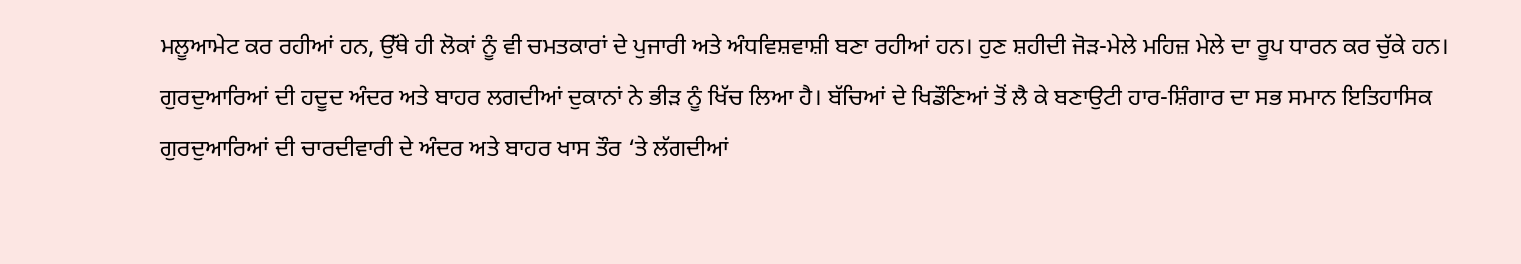ਮਲੂਆਮੇਟ ਕਰ ਰਹੀਆਂ ਹਨ, ਉੱਥੇ ਹੀ ਲੋਕਾਂ ਨੂੰ ਵੀ ਚਮਤਕਾਰਾਂ ਦੇ ਪੁਜਾਰੀ ਅਤੇ ਅੰਧਵਿਸ਼ਵਾਸ਼ੀ ਬਣਾ ਰਹੀਆਂ ਹਨ। ਹੁਣ ਸ਼ਹੀਦੀ ਜੋੜ-ਮੇਲੇ ਮਹਿਜ਼ ਮੇਲੇ ਦਾ ਰੂਪ ਧਾਰਨ ਕਰ ਚੁੱਕੇ ਹਨ। ਗੁਰਦੁਆਰਿਆਂ ਦੀ ਹਦੂਦ ਅੰਦਰ ਅਤੇ ਬਾਹਰ ਲਗਦੀਆਂ ਦੁਕਾਨਾਂ ਨੇ ਭੀੜ ਨੂੰ ਖਿੱਚ ਲਿਆ ਹੈ। ਬੱਚਿਆਂ ਦੇ ਖਿਡੌਣਿਆਂ ਤੋਂ ਲੈ ਕੇ ਬਣਾਉਟੀ ਹਾਰ-ਸ਼ਿੰਗਾਰ ਦਾ ਸਭ ਸਮਾਨ ਇਤਿਹਾਸਿਕ ਗੁਰਦੁਆਰਿਆਂ ਦੀ ਚਾਰਦੀਵਾਰੀ ਦੇ ਅੰਦਰ ਅਤੇ ਬਾਹਰ ਖਾਸ ਤੌਰ ‘ਤੇ ਲੱਗਦੀਆਂ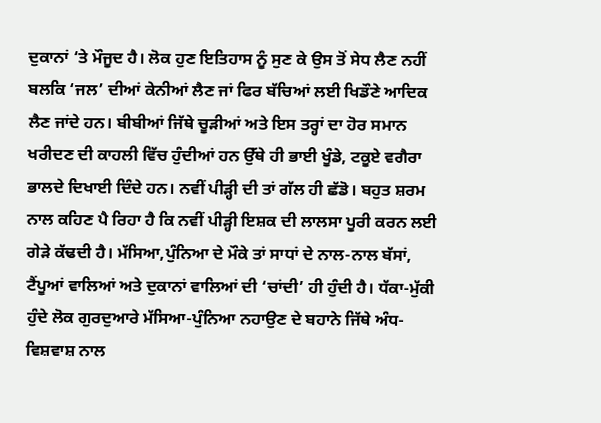ਦੁਕਾਨਾਂ ‘ਤੇ ਮੌਜੂਦ ਹੈ। ਲੋਕ ਹੁਣ ਇਤਿਹਾਸ ਨੂੰ ਸੁਣ ਕੇ ਉਸ ਤੋਂ ਸੇਧ ਲੈਣ ਨਹੀਂ ਬਲਕਿ ‘ਜਲ’ ਦੀਆਂ ਕੇਨੀਆਂ ਲੈਣ ਜਾਂ ਫਿਰ ਬੱਚਿਆਂ ਲਈ ਖਿਡੌਣੇ ਆਦਿਕ ਲੈਣ ਜਾਂਦੇ ਹਨ। ਬੀਬੀਆਂ ਜਿੱਥੇ ਚੂੜੀਆਂ ਅਤੇ ਇਸ ਤਰ੍ਹਾਂ ਦਾ ਹੋਰ ਸਮਾਨ ਖਰੀਦਣ ਦੀ ਕਾਹਲੀ ਵਿੱਚ ਹੁੰਦੀਆਂ ਹਨ ਉੱਥੇ ਹੀ ਭਾਈ ਖੂੰਡੇ, ਟਕੂਏ ਵਗੈਰਾ ਭਾਲਦੇ ਦਿਖਾਈ ਦਿੰਦੇ ਹਨ। ਨਵੀਂ ਪੀੜ੍ਹੀ ਦੀ ਤਾਂ ਗੱਲ ਹੀ ਛੱਡੋ। ਬਹੁਤ ਸ਼ਰਮ ਨਾਲ ਕਹਿਣ ਪੈ ਰਿਹਾ ਹੈ ਕਿ ਨਵੀਂ ਪੀੜ੍ਹੀ ਇਸ਼ਕ ਦੀ ਲਾਲਸਾ ਪੂਰੀ ਕਰਨ ਲਈ ਗੇੜੇ ਕੱਢਦੀ ਹੈ। ਮੱਸਿਆ,ਪੁੰਨਿਆ ਦੇ ਮੌਕੇ ਤਾਂ ਸਾਧਾਂ ਦੇ ਨਾਲ-ਨਾਲ ਬੱਸਾਂ, ਟੈਂਪੂਆਂ ਵਾਲਿਆਂ ਅਤੇ ਦੁਕਾਨਾਂ ਵਾਲਿਆਂ ਦੀ ‘ਚਾਂਦੀ’ ਹੀ ਹੁੰਦੀ ਹੈ। ਧੱਕਾ-ਮੁੱਕੀ ਹੁੰਦੇ ਲੋਕ ਗੁਰਦੁਆਰੇ ਮੱਸਿਆ-ਪੁੰਨਿਆ ਨਹਾਉਣ ਦੇ ਬਹਾਨੇ ਜਿੱਥੇ ਅੰਧ-ਵਿਸ਼ਵਾਸ਼ ਨਾਲ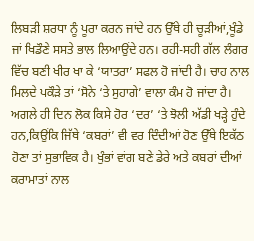ਲਿਬੜੀ ਸ਼ਰਧਾ ਨੂੰ ਪੂਰਾ ਕਰਨ ਜਾਂਦੇ ਹਨ ਉੱਥੇ ਹੀ ਚੂੜੀਆਂ,ਖੂੰਡੇ ਜਾਂ ਖਿਡੌਣੇ ਸਸਤੇ ਭਾਲ ਲਿਆਉਂਦੇ ਹਨ। ਰਹੀ-ਸਹੀ ਗੱਲ ਲੰਗਰ ਵਿੱਚ ਬਣੀ ਖੀਰ ਖਾ ਕੇ ‘ਯਾਤਰਾ’ ਸਫਲ ਹੋ ਜਾਂਦੀ ਹੈ। ਚਾਹ ਨਾਲ ਮਿਲਦੇ ਪਕੌੜੇ ਤਾਂ ‘ਸੋਨੇ ‘ਤੇ ਸੁਹਾਗੇ’ ਵਾਲਾ ਕੰਮ ਹੋ ਜਾਂਦਾ ਹੈ। ਅਗਲੇ ਹੀ ਦਿਨ ਲੋਕ ਕਿਸੇ ਹੋਰ ‘ਦਰ’ ‘ਤੇ ਝੋਲੀ ਅੱਡੀ ਖੜ੍ਹੇ ਹੁੰਦੇ ਹਨ,ਕਿਉਂਕਿ ਜਿੱਥੇ ‘ਕਬਰਾਂ’ ਵੀ ਵਰ ਦਿੰਦੀਆਂ ਹੋਣ ਉੱਥੇ ਇਕੱਠ ਹੋਣਾ ਤਾਂ ਸੁਭਾਵਿਕ ਹੈ। ਖੁੰਭਾਂ ਵਾਂਗ ਬਣੇ ਡੇਰੇ ਅਤੇ ਕਬਰਾਂ ਦੀਆਂ ਕਰਾਮਾਤਾਂ ਨਾਲ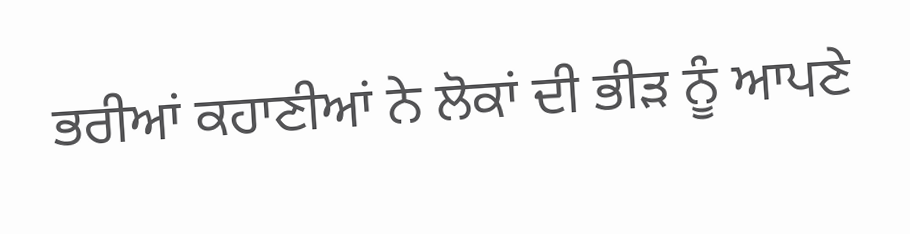ਭਰੀਆਂ ਕਹਾਣੀਆਂ ਨੇ ਲੋਕਾਂ ਦੀ ਭੀੜ ਨੂੰ ਆਪਣੇ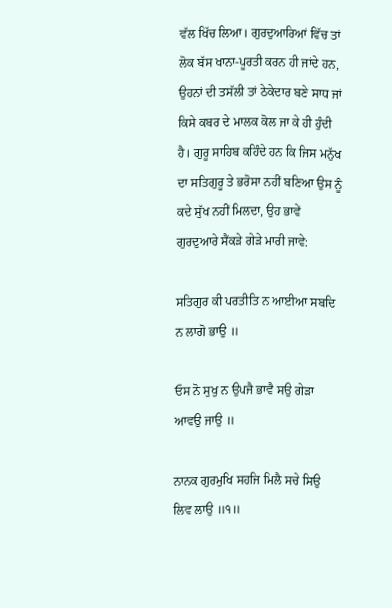ਵੱਲ ਖਿੱਚ ਲਿਆ। ਗੁਰਦੁਆਰਿਆਂ ਵਿੱਚ ਤਾਂ ਲੋਕ ਬੱਸ ਖਾਨਾ-ਪੂਰਤੀ ਕਰਨ ਹੀ ਜਾਂਦੇ ਹਨ, ਉਹਨਾਂ ਦੀ ਤਸੱਲੀ ਤਾਂ ਠੇਕੇਦਾਰ ਬਣੇ ਸਾਧ ਜਾਂ ਕਿਸੇ ਕਬਰ ਦੇ ਮਾਲਕ ਕੋਲ ਜਾ ਕੇ ਹੀ ਹੁੰਦੀ ਹੈ। ਗੁਰੂ ਸਾਹਿਬ ਕਹਿੰਦੇ ਹਨ ਕਿ ਜਿਸ ਮਨੁੱਖ ਦਾ ਸਤਿਗੁਰੂ ਤੇ ਭਰੋਸਾ ਨਹੀਂ ਬਣਿਆ ਉਸ ਨੂੰ ਕਦੇ ਸੁੱਖ ਨਹੀਂ ਮਿਲਦਾ, ਉਹ ਭਾਵੇਂ ਗੁਰਦੁਆਰੇ ਸੈਂਕੜੇ ਗੇੜੇ ਮਾਰੀ ਜਾਵੇ:

ਸਤਿਗੁਰ ਕੀ ਪਰਤੀਤਿ ਨ ਆਈਆ ਸਬਦਿ ਨ ਲਾਗੋ ਭਾਉ ॥

ਓਸ ਨੋ ਸੁਖੁ ਨ ਉਪਜੈ ਭਾਵੈ ਸਉ ਗੇੜਾ ਆਵਉ ਜਾਉ ॥

ਨਾਨਕ ਗੁਰਮੁਖਿ ਸਹਜਿ ਮਿਲੈ ਸਚੇ ਸਿਉ ਲਿਵ ਲਾਉ ॥੧॥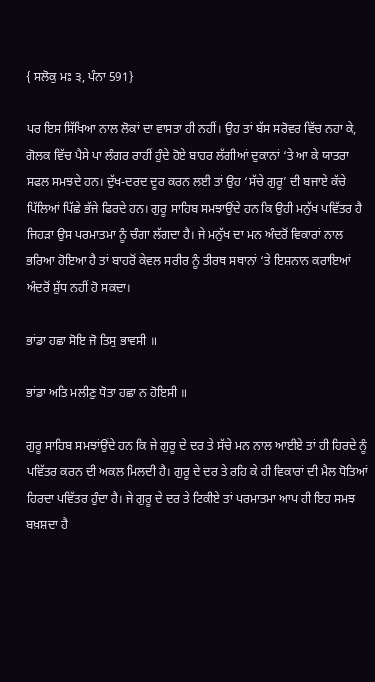{ ਸਲੋਕੁ ਮਃ ੩, ਪੰਨਾ 591}

ਪਰ ਇਸ ਸਿੱਖਿਆ ਨਾਲ ਲੋਕਾਂ ਦਾ ਵਾਸਤਾ ਹੀ ਨਹੀਂ। ਉਹ ਤਾਂ ਬੱਸ ਸਰੋਵਰ ਵਿੱਚ ਨਹਾ ਕੇ, ਗੋਲਕ ਵਿੱਚ ਪੈਸੇ ਪਾ ਲੰਗਰ ਰਾਹੀਂ ਹੁੰਦੇ ਹੋਏ ਬਾਹਰ ਲੱਗੀਆਂ ਦੁਕਾਨਾਂ ‘ਤੇ ਆ ਕੇ ਯਾਤਰਾ ਸਫਲ ਸਮਝਦੇ ਹਨ। ਦੁੱਖ-ਦਰਦ ਦੂਰ ਕਰਨ ਲਈ ਤਾਂ ਉਹ ‘ਸੱਚੇ ਗੁਰੂ’ ਦੀ ਬਜਾਏ ਕੱਚੇ ਪਿੱਲਿਆਂ ਪਿੱਛੇ ਭੱਜੇ ਫਿਰਦੇ ਹਨ। ਗੁਰੂ ਸਾਹਿਬ ਸਮਝਾਉਂਦੇ ਹਨ ਕਿ ਉਹੀ ਮਨੁੱਖ ਪਵਿੱਤਰ ਹੈ ਜਿਹੜਾ ਉਸ ਪਰਮਾਤਮਾ ਨੂੰ ਚੰਗਾ ਲੱਗਦਾ ਹੈ। ਜੇ ਮਨੁੱਖ ਦਾ ਮਨ ਅੰਦਰੋਂ ਵਿਕਾਰਾਂ ਨਾਲ ਭਰਿਆ ਹੋਇਆ ਹੈ ਤਾਂ ਬਾਹਰੋਂ ਕੇਵਲ ਸਰੀਰ ਨੂੰ ਤੀਰਥ ਸਥਾਨਾਂ ‘ਤੇ ਇਸ਼ਨਾਨ ਕਰਾਇਆਂ ਅੰਦਰੋਂ ਸ਼ੁੱਧ ਨਹੀਂ ਹੋ ਸਕਦਾ।

ਭਾਂਡਾ ਹਛਾ ਸੋਇ ਜੋ ਤਿਸੁ ਭਾਵਸੀ ॥

ਭਾਂਡਾ ਅਤਿ ਮਲੀਣੁ ਧੋਤਾ ਹਛਾ ਨ ਹੋਇਸੀ ॥

ਗੁਰੂ ਸਾਹਿਬ ਸਮਝਾਂਉਂਦੇ ਹਨ ਕਿ ਜੇ ਗੁਰੂ ਦੇ ਦਰ ਤੇ ਸੱਚੇ ਮਨ ਨਾਲ ਆਈਏ ਤਾਂ ਹੀ ਹਿਰਦੇ ਨੂੰ ਪਵਿੱਤਰ ਕਰਨ ਦੀ ਅਕਲ ਮਿਲਦੀ ਹੈ। ਗੁਰੂ ਦੇ ਦਰ ਤੇ ਰਹਿ ਕੇ ਹੀ ਵਿਕਾਰਾਂ ਦੀ ਮੈਲ ਧੋਤਿਆਂ ਹਿਰਦਾ ਪਵਿੱਤਰ ਹੁੰਦਾ ਹੈ। ਜੇ ਗੁਰੂ ਦੇ ਦਰ ਤੇ ਟਿਕੀਏ ਤਾਂ ਪਰਮਾਤਮਾ ਆਪ ਹੀ ਇਹ ਸਮਝ ਬਖ਼ਸ਼ਦਾ ਹੈ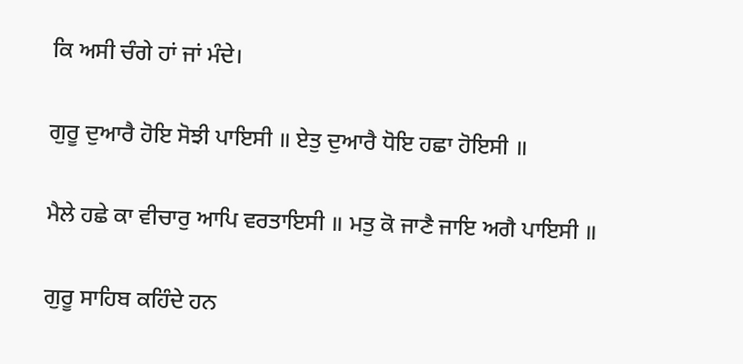ਕਿ ਅਸੀ ਚੰਗੇ ਹਾਂ ਜਾਂ ਮੰਦੇ।

ਗੁਰੂ ਦੁਆਰੈ ਹੋਇ ਸੋਝੀ ਪਾਇਸੀ ॥ ਏਤੁ ਦੁਆਰੈ ਧੋਇ ਹਛਾ ਹੋਇਸੀ ॥

ਮੈਲੇ ਹਛੇ ਕਾ ਵੀਚਾਰੁ ਆਪਿ ਵਰਤਾਇਸੀ ॥ ਮਤੁ ਕੋ ਜਾਣੈ ਜਾਇ ਅਗੈ ਪਾਇਸੀ ॥

ਗੁਰੂ ਸਾਹਿਬ ਕਹਿੰਦੇ ਹਨ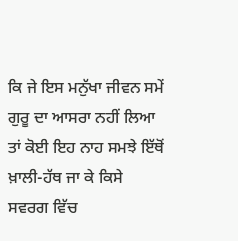ਕਿ ਜੇ ਇਸ ਮਨੁੱਖਾ ਜੀਵਨ ਸਮੇਂ ਗੁਰੂ ਦਾ ਆਸਰਾ ਨਹੀਂ ਲਿਆ ਤਾਂ ਕੋਈ ਇਹ ਨਾਹ ਸਮਝੇ ਇੱਥੋਂ ਖ਼ਾਲੀ-ਹੱਥ ਜਾ ਕੇ ਕਿਸੇ ਸਵਰਗ ਵਿੱਚ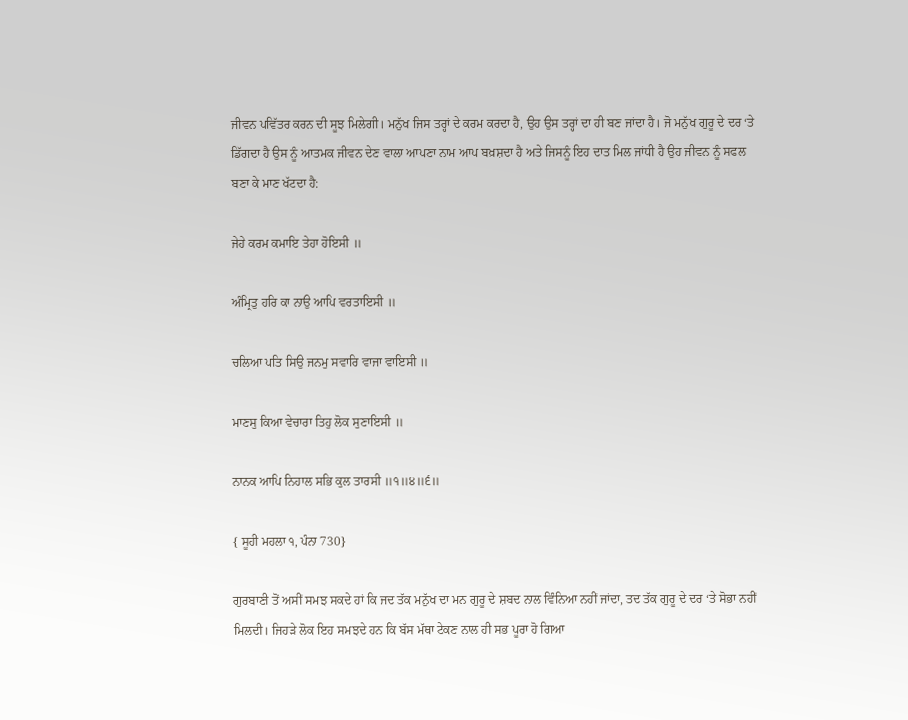ਜੀਵਨ ਪਵਿੱਤਰ ਕਰਨ ਦੀ ਸੂਝ ਮਿਲੇਗੀ। ਮਨੁੱਖ ਜਿਸ ਤਰ੍ਹਾਂ ਦੇ ਕਰਮ ਕਰਦਾ ਹੈ, ਉਹ ਉਸ ਤਰ੍ਹਾਂ ਦਾ ਹੀ ਬਣ ਜਾਂਦਾ ਹੈ। ਜੋ ਮਨੁੱਖ ਗੁਰੂ ਦੇ ਦਰ ‘ਤੇ ਡਿੱਗਦਾ ਹੈ ਉਸ ਨੂੰ ਆਤਮਕ ਜੀਵਨ ਦੇਣ ਵਾਲਾ ਆਪਣਾ ਨਾਮ ਆਪ ਬਖ਼ਸ਼ਦਾ ਹੈ ਅਤੇ ਜਿਸਨੂੰ ਇਹ ਦਾਤ ਮਿਲ ਜਾਂਧੀ ਹੈ ਉਹ ਜੀਵਨ ਨੂੰ ਸਫਲ ਬਣਾ ਕੇ ਮਾਣ ਖੱਟਦਾ ਹੈ:

ਜੇਹੇ ਕਰਮ ਕਮਾਇ ਤੇਹਾ ਹੋਇਸੀ ॥

ਅੰਮ੍ਰਿਤੁ ਹਰਿ ਕਾ ਨਾਉ ਆਪਿ ਵਰਤਾਇਸੀ ॥

ਚਲਿਆ ਪਤਿ ਸਿਉ ਜਨਮੁ ਸਵਾਰਿ ਵਾਜਾ ਵਾਇਸੀ ॥

ਮਾਣਸੁ ਕਿਆ ਵੇਚਾਰਾ ਤਿਹੁ ਲੋਕ ਸੁਣਾਇਸੀ ॥

ਨਾਨਕ ਆਪਿ ਨਿਹਾਲ ਸਭਿ ਕੁਲ ਤਾਰਸੀ ॥੧॥੪॥੬॥

{ ਸੂਹੀ ਮਹਲਾ ੧, ਪੰਨਾ 730}

ਗੁਰਬਾਣੀ ਤੋਂ ਅਸੀਂ ਸਮਝ ਸਕਦੇ ਹਾਂ ਕਿ ਜਦ ਤੱਕ ਮਨੁੱਖ ਦਾ ਮਨ ਗੁਰੂ ਦੇ ਸ਼ਬਦ ਨਾਲ ਵਿੰਨਿਆ ਨਹੀਂ ਜਾਂਦਾ, ਤਦ ਤੱਕ ਗੁਰੂ ਦੇ ਦਰ ‘ਤੇ ਸੋਭਾ ਨਹੀਂ ਮਿਲਦੀ। ਜਿਹੜੇ ਲੋਕ ਇਹ ਸਮਝਦੇ ਹਨ ਕਿ ਬੱਸ ਮੱਥਾ ਟੇਕਣ ਨਾਲ ਹੀ ਸਭ ਪੂਰਾ ਹੋ ਗਿਆ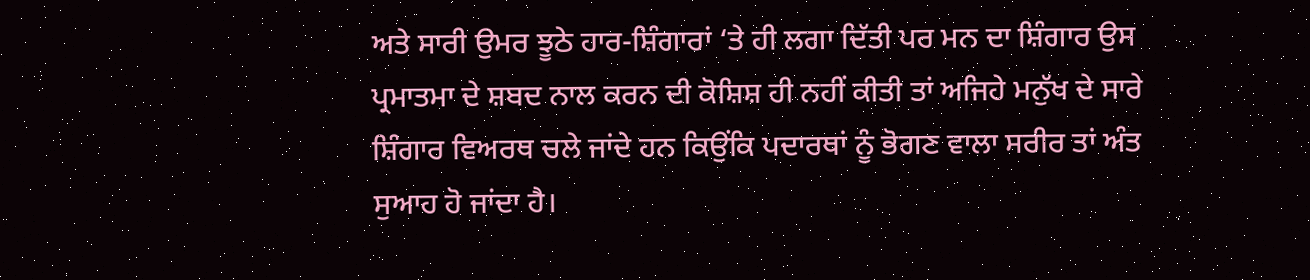ਅਤੇ ਸਾਰੀ ਉਮਰ ਝੂਠੇ ਹਾਰ-ਸ਼ਿੰਗਾਰਾਂ ‘ਤੇ ਹੀ ਲਗਾ ਦਿੱਤੀ ਪਰ ਮਨ ਦਾ ਸ਼ਿੰਗਾਰ ਉਸ ਪ੍ਰਮਾਤਮਾ ਦੇ ਸ਼ਬਦ ਨਾਲ ਕਰਨ ਦੀ ਕੋਸ਼ਿਸ਼ ਹੀ ਨਹੀਂ ਕੀਤੀ ਤਾਂ ਅਜਿਹੇ ਮਨੁੱਖ ਦੇ ਸਾਰੇ ਸ਼ਿੰਗਾਰ ਵਿਅਰਥ ਚਲੇ ਜਾਂਦੇ ਹਨ ਕਿਉਂਕਿ ਪਦਾਰਥਾਂ ਨੂੰ ਭੋਗਣ ਵਾਲਾ ਸਰੀਰ ਤਾਂ ਅੰਤ ਸੁਆਹ ਹੋ ਜਾਂਦਾ ਹੈ।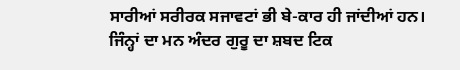ਸਾਰੀਆਂ ਸਰੀਰਕ ਸਜਾਵਟਾਂ ਭੀ ਬੇ-ਕਾਰ ਹੀ ਜਾਂਦੀਆਂ ਹਨ। ਜਿੰਨ੍ਹਾਂ ਦਾ ਮਨ ਅੰਦਰ ਗੁਰੂ ਦਾ ਸ਼ਬਦ ਟਿਕ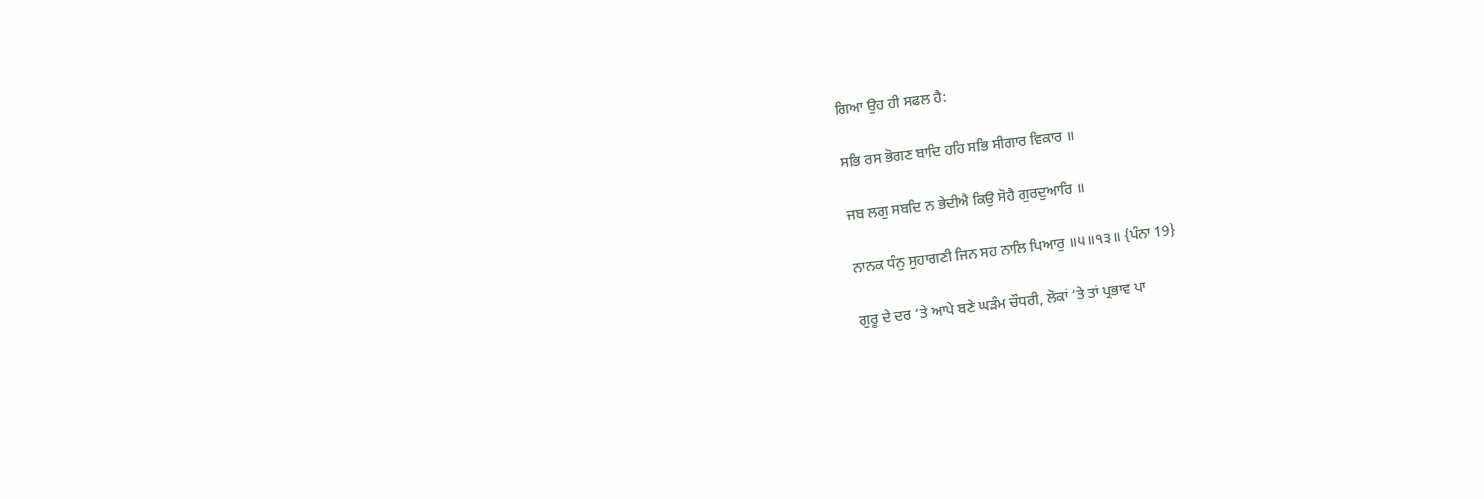ਗਿਆ ਉਹ ਹੀ ਸਫਲ ਹੈ:

ਸਭਿ ਰਸ ਭੋਗਣ ਬਾਦਿ ਹਹਿ ਸਭਿ ਸੀਗਾਰ ਵਿਕਾਰ ॥

ਜਬ ਲਗੁ ਸਬਦਿ ਨ ਭੇਦੀਐ ਕਿਉ ਸੋਹੈ ਗੁਰਦੁਆਰਿ ॥

ਨਾਨਕ ਧੰਨੁ ਸੁਹਾਗਣੀ ਜਿਨ ਸਹ ਨਾਲਿ ਪਿਆਰੁ ॥੫॥੧੩॥ {ਪੰਨਾ 19}

ਗੁਰੂ ਦੇ ਦਰ ‘ਤੇ ਆਪੇ ਬਣੇ ਘੜੰਮ ਚੌਧਰੀ, ਲੋਕਾਂ ‘ਤੇ ਤਾਂ ਪ੍ਰਭਾਵ ਪਾ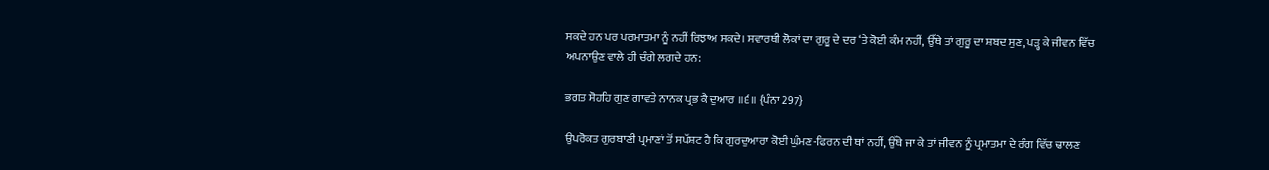ਸਕਦੇ ਹਨ ਪਰ ਪਰਮਾਤਮਾ ਨੂੰ ਨਹੀਂ ਰਿਝਾਅ ਸਕਦੇ। ਸਵਾਰਥੀ ਲੋਕਾਂ ਦਾ ਗੁਰੂ ਦੇ ਦਰ ‘ਤੇ ਕੋਈ ਕੰਮ ਨਹੀਂ, ਉੱਥੇ ਤਾਂ ਗੁਰੂ ਦਾ ਸ਼ਬਦ ਸੁਣ, ਪੜ੍ਹ ਕੇ ਜੀਵਨ ਵਿੱਚ ਅਪਨਾਉਣ ਵਾਲੇ ਹੀ ਚੰਗੇ ਲਗਦੇ ਹਨ:

ਭਗਤ ਸੋਹਹਿ ਗੁਣ ਗਾਵਤੇ ਨਾਨਕ ਪ੍ਰਭ ਕੈ ਦੁਆਰ ॥੬॥ {ਪੰਨਾ 297}

ਉਪਰੋਕਤ ਗੁਰਬਾਣੀ ਪ੍ਰਮਾਣਾਂ ਤੋਂ ਸਪੱਸ਼ਟ ਹੈ ਕਿ ਗੁਰਦੁਆਰਾ ਕੋਈ ਘੁੰਮਣ-ਫਿਰਨ ਦੀ ਥਾਂ ਨਹੀਂ, ਉੱਥੇ ਜਾ ਕੇ ਤਾਂ ਜੀਵਨ ਨੂੰ ਪ੍ਰਮਾਤਮਾ ਦੇ ਰੰਗ ਵਿੱਚ ਢਾਲਣ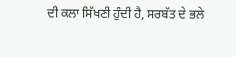ਦੀ ਕਲਾ ਸਿੱਖਣੀ ਹੁੰਦੀ ਹੈ, ਸਰਬੱਤ ਦੇ ਭਲੇ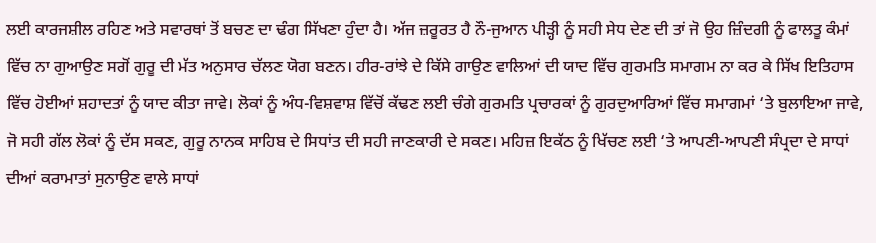ਲਈ ਕਾਰਜਸ਼ੀਲ ਰਹਿਣ ਅਤੇ ਸਵਾਰਥਾਂ ਤੋਂ ਬਚਣ ਦਾ ਢੰਗ ਸਿੱਖਣਾ ਹੁੰਦਾ ਹੈ। ਅੱਜ ਜ਼ਰੂਰਤ ਹੈ ਨੌ-ਜੁਆਨ ਪੀੜ੍ਹੀ ਨੂੰ ਸਹੀ ਸੇਧ ਦੇਣ ਦੀ ਤਾਂ ਜੋ ਉਹ ਜ਼ਿੰਦਗੀ ਨੂੰ ਫਾਲਤੂ ਕੰਮਾਂ ਵਿੱਚ ਨਾ ਗੁਆਉਣ ਸਗੋਂ ਗੁਰੂ ਦੀ ਮੱਤ ਅਨੁਸਾਰ ਚੱਲਣ ਯੋਗ ਬਣਨ। ਹੀਰ-ਰਾਂਝੇ ਦੇ ਕਿੱਸੇ ਗਾਉਣ ਵਾਲਿਆਂ ਦੀ ਯਾਦ ਵਿੱਚ ਗੁਰਮਤਿ ਸਮਾਗਮ ਨਾ ਕਰ ਕੇ ਸਿੱਖ ਇਤਿਹਾਸ ਵਿੱਚ ਹੋਈਆਂ ਸ਼ਹਾਦਤਾਂ ਨੂੰ ਯਾਦ ਕੀਤਾ ਜਾਵੇ। ਲੋਕਾਂ ਨੂੰ ਅੰਧ-ਵਿਸ਼ਵਾਸ਼ ਵਿੱਚੋਂ ਕੱਢਣ ਲਈ ਚੰਗੇ ਗੁਰਮਤਿ ਪ੍ਰਚਾਰਕਾਂ ਨੂੰ ਗੁਰਦੁਆਰਿਆਂ ਵਿੱਚ ਸਮਾਗਮਾਂ ‘ਤੇ ਬੁਲਾਇਆ ਜਾਵੇ, ਜੋ ਸਹੀ ਗੱਲ ਲੋਕਾਂ ਨੂੰ ਦੱਸ ਸਕਣ, ਗੁਰੂ ਨਾਨਕ ਸਾਹਿਬ ਦੇ ਸਿਧਾਂਤ ਦੀ ਸਹੀ ਜਾਣਕਾਰੀ ਦੇ ਸਕਣ। ਮਹਿਜ਼ ਇਕੱਠ ਨੂੰ ਖਿੱਚਣ ਲਈ ‘ਤੇ ਆਪਣੀ-ਆਪਣੀ ਸੰਪ੍ਰਦਾ ਦੇ ਸਾਧਾਂ ਦੀਆਂ ਕਰਾਮਾਤਾਂ ਸੁਨਾਉਣ ਵਾਲੇ ਸਾਧਾਂ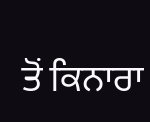ਤੋਂ ਕਿਨਾਰਾ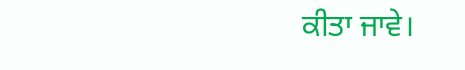ਕੀਤਾ ਜਾਵੇ।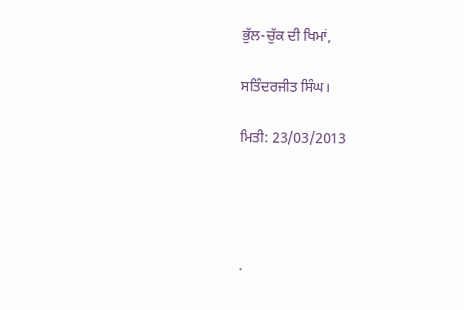ਭੁੱਲ-ਚੁੱਕ ਦੀ ਖਿਮਾਂ,

ਸਤਿੰਦਰਜੀਤ ਸਿੰਘ।

ਮਿਤੀ: 23/03/2013




.